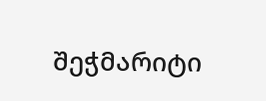შეჭმარიტი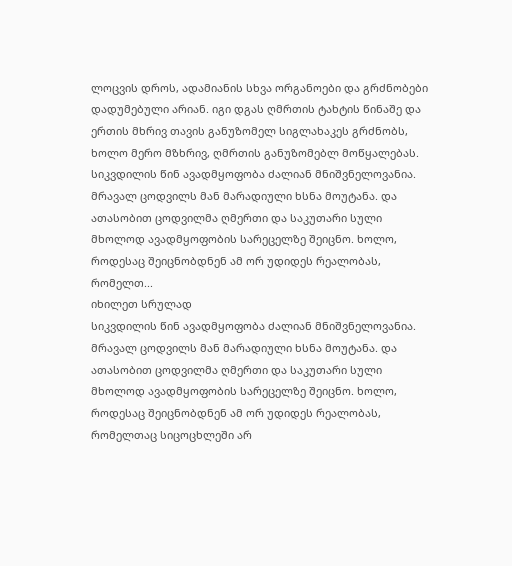ლოცვის დროს, ადამიანის სხვა ორგანოები და გრძნობები დადუმებული არიან. იგი დგას ღმრთის ტახტის წინაშე და ერთის მხრივ თავის განუზომელ სიგლახაკეს გრძნობს, ხოლო მერო მზხრივ, ღმრთის განუზომებლ მოწყალებას.
სიკვდილის წინ ავადმყოფობა ძალიან მნიშვნელოვანია. მრავალ ცოდვილს მან მარადიული ხსნა მოუტანა. და ათასობით ცოდვილმა ღმერთი და საკუთარი სული მხოლოდ ავადმყოფობის სარეცელზე შეიცნო. ხოლო, როდესაც შეიცნობდნენ ამ ორ უდიდეს რეალობას, რომელთ...
იხილეთ სრულად
სიკვდილის წინ ავადმყოფობა ძალიან მნიშვნელოვანია. მრავალ ცოდვილს მან მარადიული ხსნა მოუტანა. და ათასობით ცოდვილმა ღმერთი და საკუთარი სული მხოლოდ ავადმყოფობის სარეცელზე შეიცნო. ხოლო, როდესაც შეიცნობდნენ ამ ორ უდიდეს რეალობას, რომელთაც სიცოცხლეში არ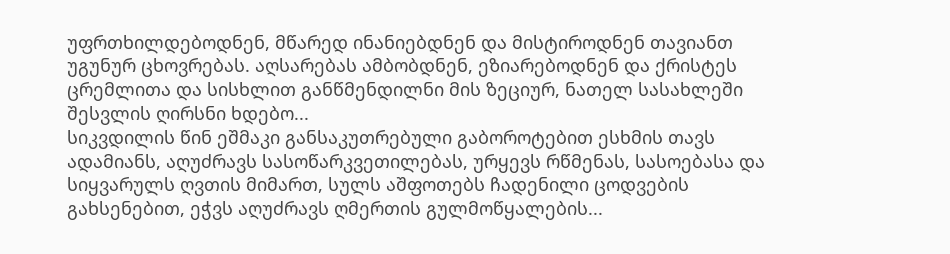უფრთხილდებოდნენ, მწარედ ინანიებდნენ და მისტიროდნენ თავიანთ უგუნურ ცხოვრებას. აღსარებას ამბობდნენ, ეზიარებოდნენ და ქრისტეს ცრემლითა და სისხლით განწმენდილნი მის ზეციურ, ნათელ სასახლეში შესვლის ღირსნი ხდებო...
სიკვდილის წინ ეშმაკი განსაკუთრებული გაბოროტებით ესხმის თავს ადამიანს, აღუძრავს სასოწარკვეთილებას, ურყევს რწმენას, სასოებასა და სიყვარულს ღვთის მიმართ, სულს აშფოთებს ჩადენილი ცოდვების გახსენებით, ეჭვს აღუძრავს ღმერთის გულმოწყალების...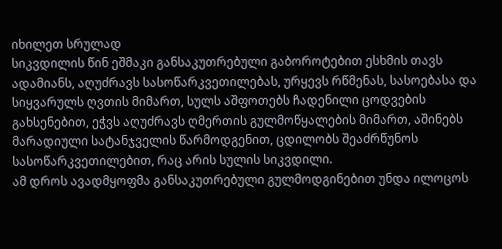იხილეთ სრულად
სიკვდილის წინ ეშმაკი განსაკუთრებული გაბოროტებით ესხმის თავს ადამიანს, აღუძრავს სასოწარკვეთილებას, ურყევს რწმენას, სასოებასა და სიყვარულს ღვთის მიმართ, სულს აშფოთებს ჩადენილი ცოდვების გახსენებით, ეჭვს აღუძრავს ღმერთის გულმოწყალების მიმართ, აშინებს მარადიული სატანჯველის წარმოდგენით, ცდილობს შეაძრწუნოს სასოწარკვეთილებით, რაც არის სულის სიკვდილი.
ამ დროს ავადმყოფმა განსაკუთრებული გულმოდგინებით უნდა ილოცოს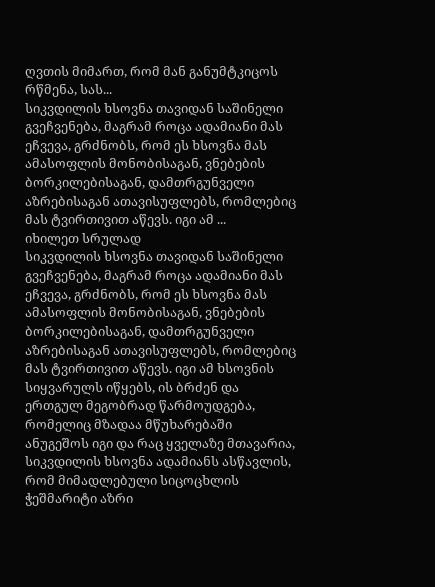ღვთის მიმართ, რომ მან განუმტკიცოს რწმენა, სას...
სიკვდილის ხსოვნა თავიდან საშინელი გვეჩვენება, მაგრამ როცა ადამიანი მას ეჩვევა, გრძნობს, რომ ეს ხსოვნა მას ამასოფლის მონობისაგან, ვნებების ბორკილებისაგან, დამთრგუნველი აზრებისაგან ათავისუფლებს, რომლებიც მას ტვირთივით აწევს. იგი ამ ...
იხილეთ სრულად
სიკვდილის ხსოვნა თავიდან საშინელი გვეჩვენება, მაგრამ როცა ადამიანი მას ეჩვევა, გრძნობს, რომ ეს ხსოვნა მას ამასოფლის მონობისაგან, ვნებების ბორკილებისაგან, დამთრგუნველი აზრებისაგან ათავისუფლებს, რომლებიც მას ტვირთივით აწევს. იგი ამ ხსოვნის სიყვარულს იწყებს, ის ბრძენ და ერთგულ მეგობრად წარმოუდგება, რომელიც მზადაა მწუხარებაში ანუგეშოს იგი და რაც ყველაზე მთავარია, სიკვდილის ხსოვნა ადამიანს ასწავლის, რომ მიმადლებული სიცოცხლის ჭეშმარიტი აზრი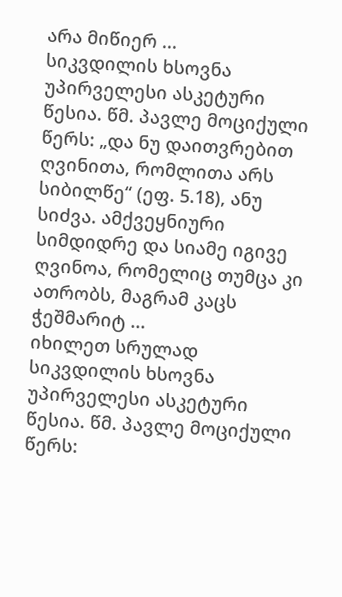არა მიწიერ ...
სიკვდილის ხსოვნა უპირველესი ასკეტური წესია. წმ. პავლე მოციქული წერს: „და ნუ დაითვრებით ღვინითა, რომლითა არს სიბილწე“ (ეფ. 5.18), ანუ სიძვა. ამქვეყნიური სიმდიდრე და სიამე იგივე ღვინოა, რომელიც თუმცა კი ათრობს, მაგრამ კაცს ჭეშმარიტ ...
იხილეთ სრულად
სიკვდილის ხსოვნა უპირველესი ასკეტური წესია. წმ. პავლე მოციქული წერს: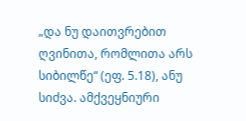„და ნუ დაითვრებით ღვინითა, რომლითა არს სიბილწე“ (ეფ. 5.18), ანუ სიძვა. ამქვეყნიური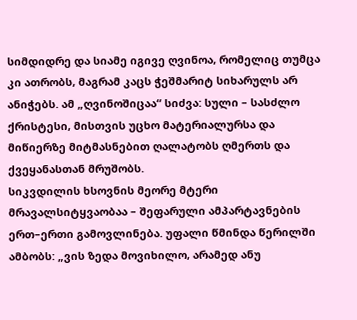სიმდიდრე და სიამე იგივე ღვინოა, რომელიც თუმცა კი ათრობს, მაგრამ კაცს ჭეშმარიტ სიხარულს არ ანიჭებს. ამ „ღვინოშიცაა“ სიძვა: სული – სასძლო ქრისტესი, მისთვის უცხო მატერიალურსა და მიწიერზე მიტმასნებით ღალატობს ღმერთს და ქვეყანასთან მრუშობს.
სიკვდილის ხსოვნის მეორე მტერი მრავალსიტყვაობაა – შეფარული ამპარტავნების ერთ–ერთი გამოვლინება. უფალი წმინდა წერილში ამბობს: „ვის ზედა მოვიხილო, არამედ ანუ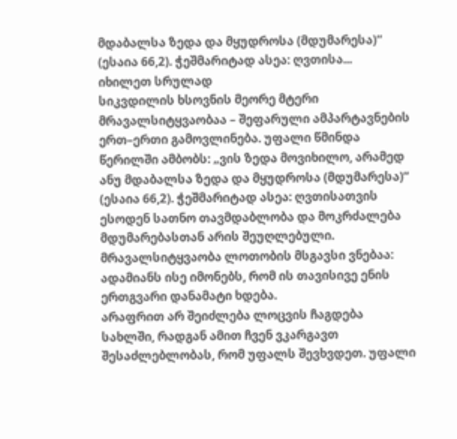მდაბალსა ზედა და მყუდროსა (მდუმარესა)“ (ესაია 66,2). ჭეშმარიტად ასეა: ღვთისა...
იხილეთ სრულად
სიკვდილის ხსოვნის მეორე მტერი მრავალსიტყვაობაა – შეფარული ამპარტავნების ერთ–ერთი გამოვლინება. უფალი წმინდა წერილში ამბობს: „ვის ზედა მოვიხილო, არამედ ანუ მდაბალსა ზედა და მყუდროსა (მდუმარესა)“ (ესაია 66,2). ჭეშმარიტად ასეა: ღვთისათვის ესოდენ სათნო თავმდაბლობა და მოკრძალება მდუმარებასთან არის შეუღლებული. მრავალსიტყვაობა ლოთობის მსგავსი ვნებაა: ადამიანს ისე იმონებს, რომ ის თავისივე ენის ერთგვარი დანამატი ხდება.
არაფრით არ შეიძლება ლოცვის ჩაგდება სახლში, რადგან ამით ჩვენ ვკარგავთ შესაძლებლობას, რომ უფალს შევხვდეთ. უფალი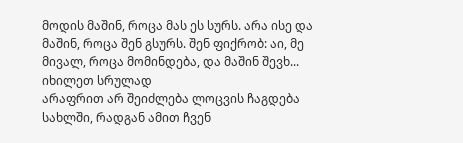მოდის მაშინ, როცა მას ეს სურს. არა ისე და მაშინ, როცა შენ გსურს. შენ ფიქრობ: აი, მე მივალ, როცა მომინდება, და მაშინ შევხ...
იხილეთ სრულად
არაფრით არ შეიძლება ლოცვის ჩაგდება სახლში, რადგან ამით ჩვენ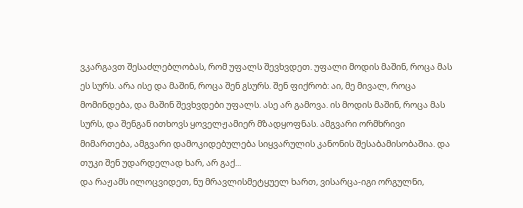ვკარგავთ შესაძლებლობას, რომ უფალს შევხვდეთ. უფალი მოდის მაშინ, როცა მას ეს სურს. არა ისე და მაშინ, როცა შენ გსურს. შენ ფიქრობ: აი, მე მივალ, როცა მომინდება, და მაშინ შევხვდები უფალს. ასე არ გამოვა. ის მოდის მაშინ, როცა მას სურს, და შენგან ითხოვს ყოველჟამიერ მზადყოფნას. ამგვარი ორმხრივი მიმართება, ამგვარი დამოკიდებულება სიყვარულის კანონის შესაბამისობაშია. და თუკი შენ უდარდელად ხარ, არ გაქ...
და რაჟამს ილოცვიდეთ, ნუ მრავლისმეტყუელ ხართ, ვისარცა-იგი ორგულნი,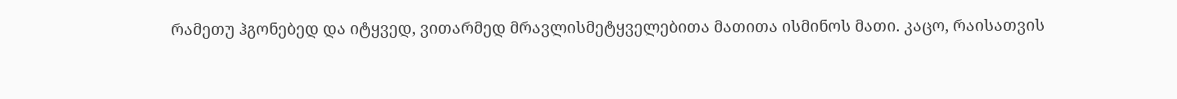რამეთუ ჰგონებედ და იტყვედ, ვითარმედ მრავლისმეტყველებითა მათითა ისმინოს მათი. კაცო, რაისათვის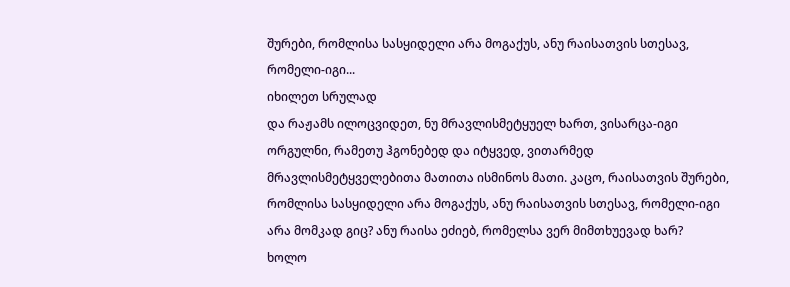შურები, რომლისა სასყიდელი არა მოგაქუს, ანუ რაისათვის სთესავ, რომელი-იგი...
იხილეთ სრულად
და რაჟამს ილოცვიდეთ, ნუ მრავლისმეტყუელ ხართ, ვისარცა-იგი ორგულნი, რამეთუ ჰგონებედ და იტყვედ, ვითარმედ მრავლისმეტყველებითა მათითა ისმინოს მათი. კაცო, რაისათვის შურები, რომლისა სასყიდელი არა მოგაქუს, ანუ რაისათვის სთესავ, რომელი-იგი არა მომკად გიც? ანუ რაისა ეძიებ, რომელსა ვერ მიმთხუევად ხარ?
ხოლო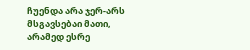ჩუენდა არა ჯერ-არს მსგავსებაი მათი, არამედ ესრე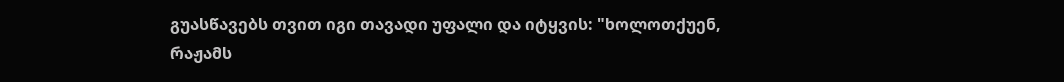გუასწავებს თვით იგი თავადი უფალი და იტყვის: "ხოლოთქუენ, რაჟამს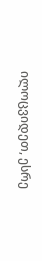ილოცვიდეთ, ესრე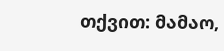თქვით: მამაო,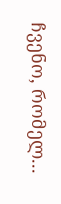ჩვენო, რომელ...